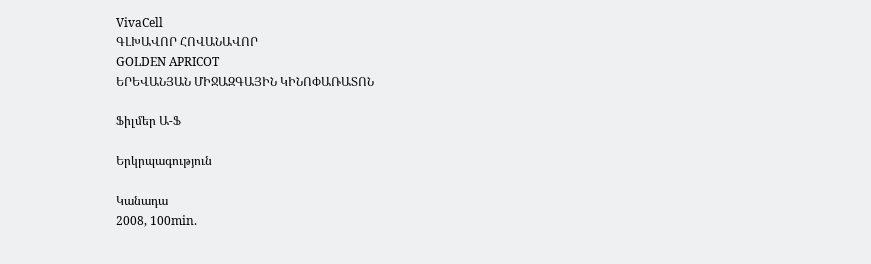VivaCell
ԳԼԽԱՎՈՐ ՀՈՎԱՆԱՎՈՐ
GOLDEN APRICOT
ԵՐԵՎԱՆՅԱՆ ՄԻՋԱԶԳԱՅԻՆ ԿԻՆՈՓԱՌԱՏՈՆ

Ֆիլմեր Ա-Ֆ

Երկրպագություն

Կանադա
2008, 100min.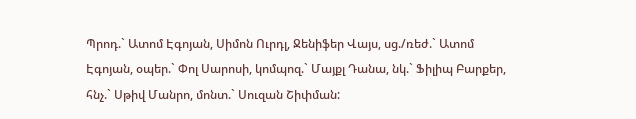Պրոդ.` Ատոմ Էգոյան, Սիմոն Ուրդլ, Ջենիֆեր Վայս, սց./ռեժ.` Ատոմ Էգոյան, օպեր.` Փոլ Սարոսի, կոմպոզ.` Մայքլ Դանա, նկ.` Ֆիլիպ Բարքեր, հնչ.` Սթիվ Մանրո, մոնտ.` Սուզան Շիփման: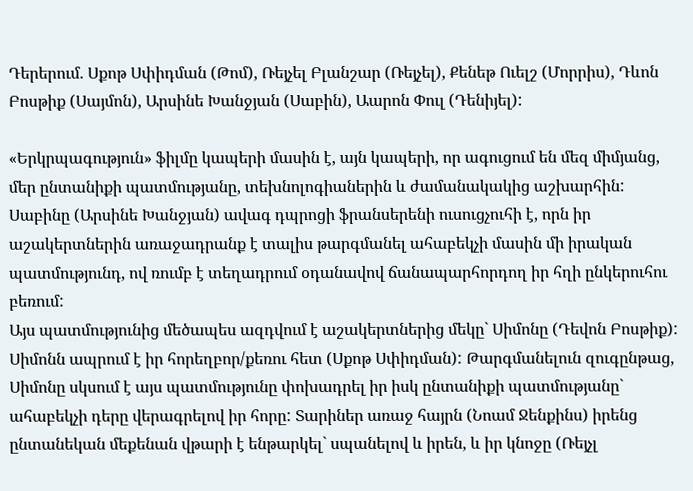Դերերում. Սքոթ Սփիդման (Թոմ), Ռեյչել Բլանշար (Ռեյչել), Քենեթ Ուելշ (Մորրիս), Դևոն Բոսթիք (Սայմոն), Արսինե Խանջյան (Սաբին), Աարոն Փուլ (Դենիյել):

«Երկրպագություն» ֆիլմը կապերի մասին է, այն կապերի, որ ագուցում են մեզ միմյանց, մեր ընտանիքի պատմությանը, տեխնոլոգիաներին և ժամանակակից աշխարհին: Սաբինը (Արսինե Խանջյան) ավագ դպրոցի ֆրանսերենի ուսուցչուհի է, որն իր աշակերտներին առաջադրանք է տալիս թարգմանել ահաբեկչի մասին մի իրական պատմությունդ, ով ռումբ է տեղադրում օդանավով ճանապարհորդող իր հղի ընկերուհու բեռում:
Այս պատմությունից մեծապես ազդվում է աշակերտներից մեկը` Սիմոնը (Դեվոն Բոսթիք): Սիմոնն ապրում է իր հորեղբոր/քեռու հետ (Սքոթ Սփիդման): Թարգմանելուն զուգընթաց, Սիմոնը սկսում է այս պատմությունը փոխադրել իր իսկ ընտանիքի պատմությանը` ահաբեկչի դերը վերագրելով իր հորը: Տարիներ առաջ հայրն (Նոամ Ջենքինս) իրենց ընտանեկան մեքենան վթարի է ենթարկել` սպանելով և իրեն, և իր կնոջը (Ռեյչլ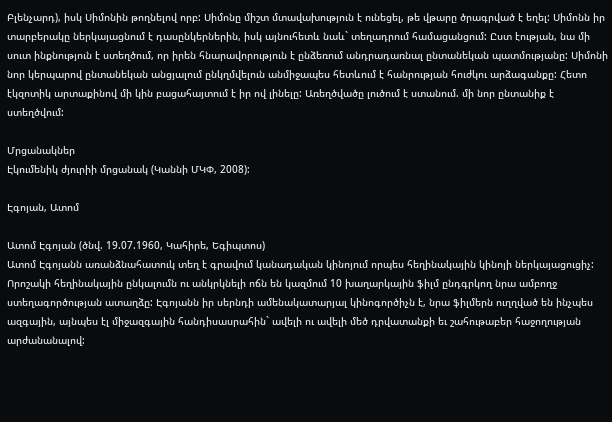Բլենչարդ), իսկ Սիմոնին թողնելով որբ: Սիմոնը միշտ մտավախություն է ունեցել, թե վթարը ծրագրված է եղել: Սիմոնն իր տարբերակը ներկայացնում է դասընկերներին, իսկ այնուհետև նաև` տեղադրում համացանցում: Ըստ էության, նա մի սուտ ինքնություն է ստեղծում, որ իրեն հնարավորություն է ընձեռում անդրադառնալ ընտանեկան պատմությանը: Սիմոնի նոր կերպարով ընտանեկան անցյալում ընկղմվելուն անմիջապես հետևում է հանրության հուժկու արձագանքը: Հետո էկզոտիկ արտաքինով մի կին բացահայտում է իր ով լինելը: Առեղծվածը լուծում է ստանում. մի նոր ընտանիք է ստեղծվում:

Մրցանակներ
Էկումենիկ ժյուրիի մրցանակ (Կաննի ՄԿՓ, 2008):

Էգոյան, Ատոմ

Ատոմ Էգոյան (ծնվ. 19.07.1960, Կահիրե, Եգիպտոս)
Ատոմ Էգոյանն առանձնահատուկ տեղ է գրավում կանադական կինոյում որպես հեղինակային կինոյի ներկայացուցիչ: Որոշակի հեղինակային ընկալումն ու անկրկնելի ոճն են կազմում 10 խաղարկային ֆիլմ ընդգրկող նրա ամբողջ ստեղագործության ատաղձը: Էգոյանն իր սերնդի ամենակատարյալ կինոգործիչն է, նրա ֆիլմերն ուղղված են ինչպես ազգային, այնպես էլ միջազգային հանդիսասրահին` ավելի ու ավելի մեծ դրվատանքի եւ շահութաբեր հաջողության արժանանալով: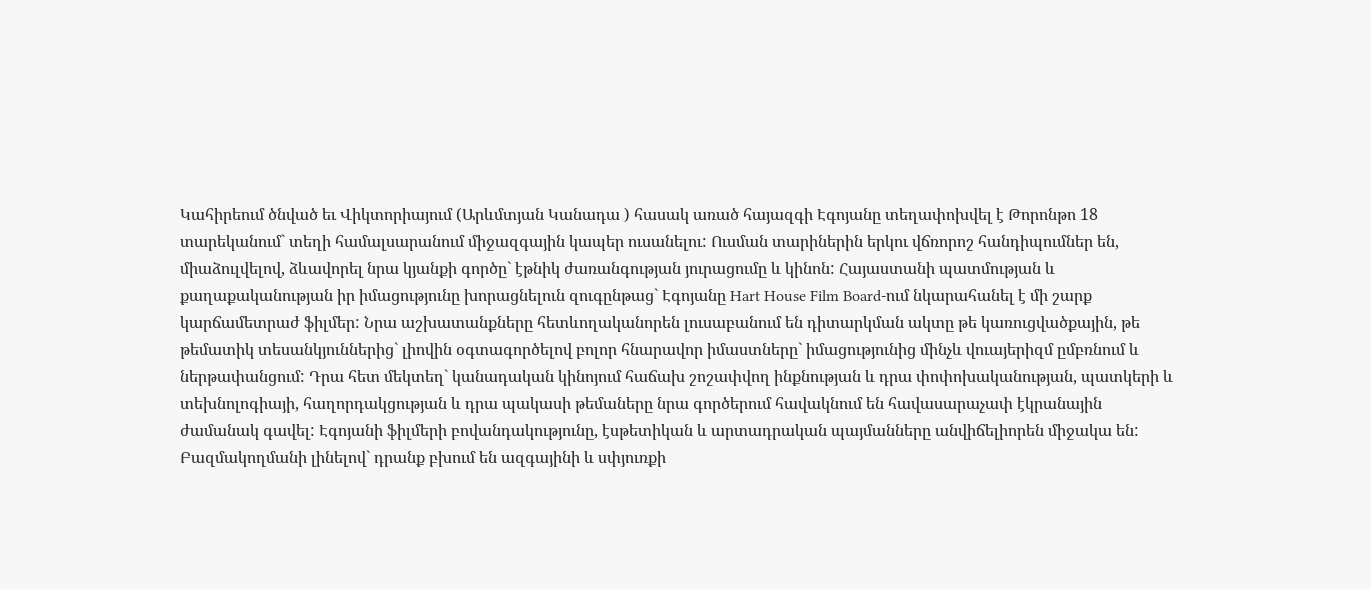Կահիրեում ծնված եւ Վիկտորիայում (Արևմտյան Կանադա ) հասակ առած հայազգի Էգոյանը տեղափոխվել է Թորոնթո 18 տարեկանում` տեղի համալսարանում միջազգային կապեր ուսանելու: Ուսման տարիներին երկու վճռորոշ հանդիպումներ են, միաձուլվելով, ձևավորել նրա կյանքի գործը` էթնիկ ժառանգության յուրացումը և կինոն: Հայաստանի պատմության և քաղաքականության իր իմացությունը խորացնելուն զուգընթաց` Էգոյանը Hart House Film Board-ում նկարահանել է մի շարք կարճամետրաժ ֆիլմեր: Նրա աշխատանքները հետևողականորեն լուսաբանում են դիտարկման ակտը թե կառուցվածքային, թե թեմատիկ տեսանկյուններից` լիովին օգտագործելով բոլոր հնարավոր իմաստները` իմացությունից մինչև վուայերիզմ ըմբռնում և ներթափանցում: Դրա հետ մեկտեղ` կանադական կինոյում հաճախ շոշափվող ինքնության և դրա փոփոխականության, պատկերի և տեխնոլոգիայի, հաղորդակցության և դրա պակասի թեմաները նրա գործերում հավակնում են հավասարաչափ էկրանային ժամանակ գավել: Էգոյանի ֆիլմերի բովանդակությունը, էսթետիկան և արտադրական պայմանները անվիճելիորեն միջակա են: Բազմակողմանի լինելով` դրանք բխում են ազգայինի և սփյուռքի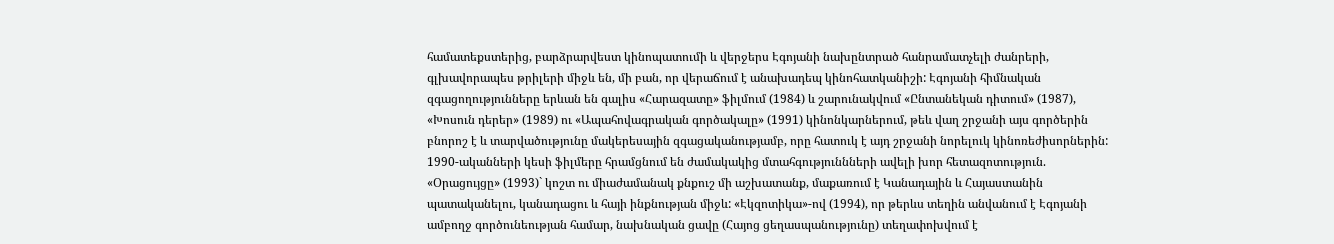համատեքստերից, բարձրարվեստ կինոպատումի և վերջերս Էգոյանի նախընտրած հանրամատչելի ժանրերի, գլխավորապես թրիլերի միջև են, մի բան, որ վերաճում է անախադեպ կինոհատկանիշի: Էգոյանի հիմնական զգացողությունները երևան են գալիս «Հարազատը» ֆիլմում (1984) և շարունակվում «Ընտանեկան դիտում» (1987), «Խոսուն դերեր» (1989) ու «Ապահովագրական գործակալը» (1991) կինոնկարներում, թեև վաղ շրջանի այս գործերին բնորոշ է և տարվածությունը մակերեսային զգացականությամբ, որը հատուկ է այդ շրջանի նորելուկ կինոռեժիսորներին: 1990-ականների կեսի ֆիլմերը հրամցնում են ժամակակից մտահգություննների ավելի խոր հետազոտություն. «Օրացույցը» (1993)` կոշտ ու միաժամանակ քնքուշ մի աշխատանք, մաքառում է Կանադային և Հայաստանին պատականելու, կանադացու և հայի ինքնության միջև: «Էկզոտիկա»-ով (1994), որ թերևս տեղին անվանում է Էգոյանի ամբողջ գործունեության համար, նախնական ցավը (Հայոց ցեղասպանությունը) տեղափոխվում է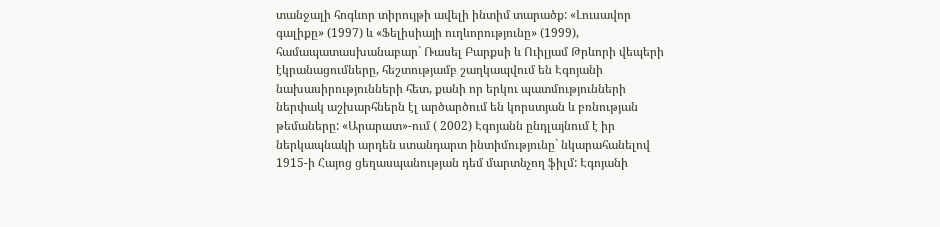տանջալի հոգևոր տիրույթի ավելի ինտիմ տարածք: «Լուսավոր գալիքը» (1997) և «Ֆելիսիայի ուղևորությունը» (1999), համապատասխանաբար` Ռասել Բարքսի և Ուիլյամ Թրևորի վեպերի էկրանացումները, հեշտությամբ շաղկապվում են Էգոյանի նախասիրությունների հետ, քանի որ երկու պատմությունների ներփակ աշխարհներն էլ արծարծում են կորստյան և բռնության թեմաները: «Արարատ»-ում ( 2002) Էգոյանն ընդլայնում է իր ներկապնակի արդեն ստանդարտ ինտիմությունը` նկարահանելով 1915-ի Հայոց ցեղասպանության դեմ մարտնչող ֆիլմ: Էգոյանի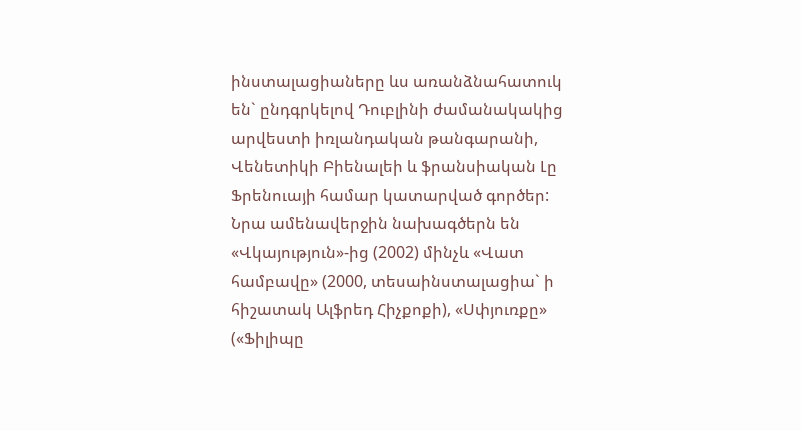ինստալացիաները ևս առանձնահատուկ են` ընդգրկելով Դուբլինի ժամանակակից արվեստի իռլանդական թանգարանի, Վենետիկի Բիենալեի և ֆրանսիական Լը Ֆրենուայի համար կատարված գործեր: Նրա ամենավերջին նախագծերն են «Վկայություն»-ից (2002) մինչև «Վատ համբավը» (2000, տեսաինստալացիա` ի հիշատակ Ալֆրեդ Հիչքոքի), «Սփյուռքը» («Ֆիլիպը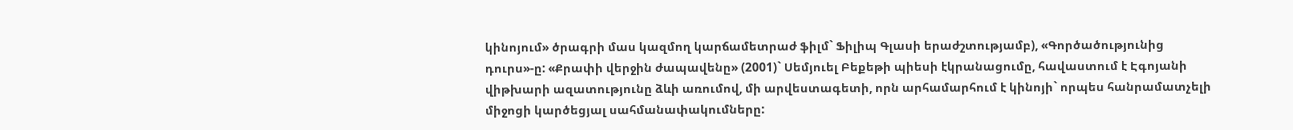կինոյում» ծրագրի մաս կազմող կարճամետրաժ ֆիլմ` Ֆիլիպ Գլասի երաժշտությամբ), «Գործածությունից դուրս»-ը: «Քրափի վերջին ժապավենը» (2001)` Սեմյուել Բեքեթի պիեսի էկրանացումը, հավաստում է Էգոյանի վիթխարի ազատությունը ձևի առումով, մի արվեստագետի, որն արհամարհում է կինոյի` որպես հանրամատչելի միջոցի կարծեցյալ սահմանափակումները: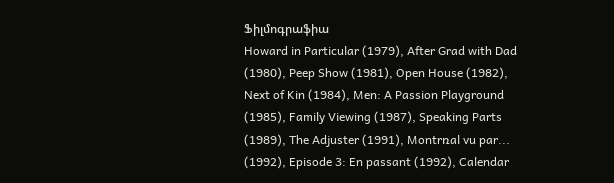Ֆիլմոգրաֆիա
Howard in Particular (1979), After Grad with Dad (1980), Peep Show (1981), Open House (1982), Next of Kin (1984), Men: A Passion Playground (1985), Family Viewing (1987), Speaking Parts (1989), The Adjuster (1991), Montrռal vu par... (1992), Episode 3: En passant (1992), Calendar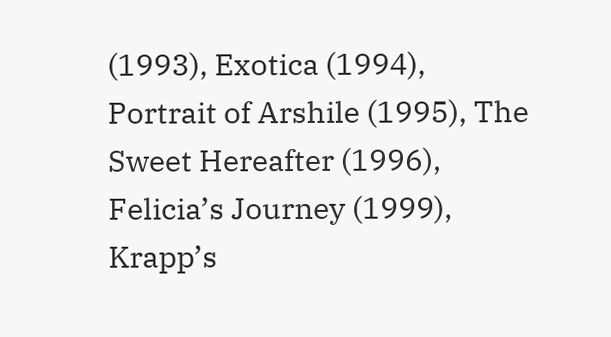(1993), Exotica (1994), Portrait of Arshile (1995), The Sweet Hereafter (1996), Felicia’s Journey (1999), Krapp’s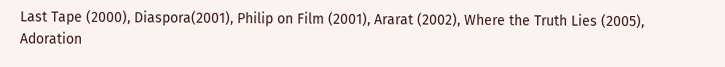Last Tape (2000), Diaspora(2001), Philip on Film (2001), Ararat (2002), Where the Truth Lies (2005), Adoration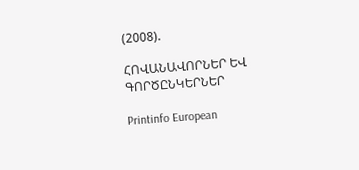(2008).

ՀՈՎԱՆԱՎՈՐՆԵՐ ԵՎ ԳՈՐԾԸՆԿԵՐՆԵՐ

Printinfo European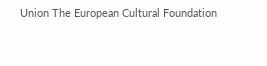Union The European Cultural Foundation